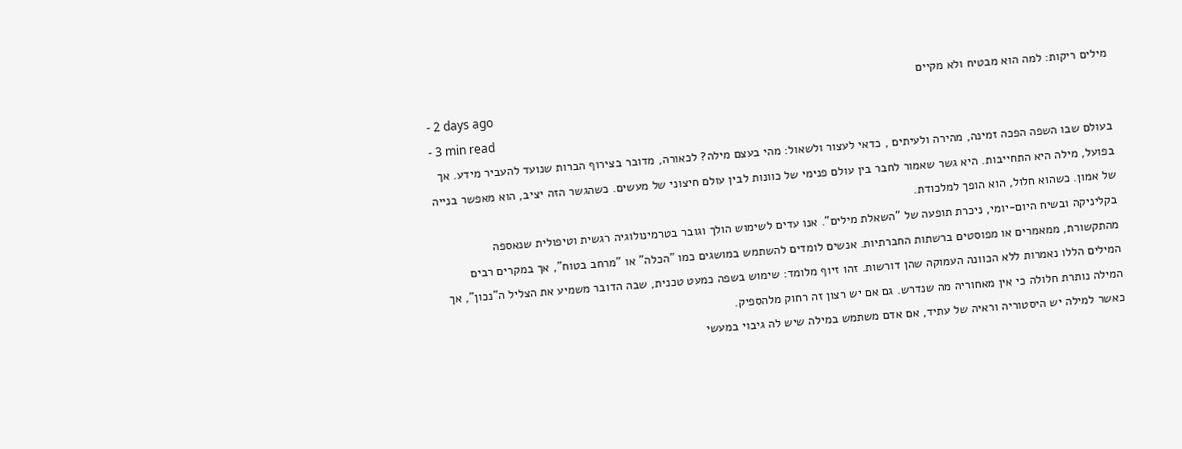מילים ריקות: למה הוא מבטיח ולא מקיים
- 2 days ago
- 3 min read
בעולם שבו השפה הפכה זמינה, מהירה ולעיתים , כדאי לעצור ולשאול: מהי בעצם מילה? לכאורה, מדובר בצירוף הברות שנועד להעביר מידע. אך בפועל, מילה היא התחייבות. היא גשר שאמור לחבר בין עולם פנימי של כוונות לבין עולם חיצוני של מעשים. כשהגשר הזה יציב, הוא מאפשר בנייה של אמון. כשהוא חלול, הוא הופך למלכודת.
בקליניקה ובשיח היום-יומי, ניכרת תופעה של "השאלת מילים". אנו עדים לשימוש הולך וגובר בטרמינולוגיה רגשית וטיפולית שנאספה מהתקשורת, ממאמרים או מפוסטים ברשתות החברתיות. אנשים לומדים להשתמש במושגים כמו "הכלה" או "מרחב בטוח", אך במקרים רבים המילים הללו נאמרות ללא הכוונה העמוקה שהן דורשות. זהו זיוף מלומד: שימוש בשפה כמעט טכנית, שבה הדובר משמיע את הצליל ה"נכון", אך המילה נותרת חלולה כי אין מאחוריה מה שנדרש. גם אם יש רצון זה רחוק מלהספיק.
כאשר למילה יש היסטוריה וראיה של עתיד, אם אדם משתמש במילה שיש לה גיבוי במעשי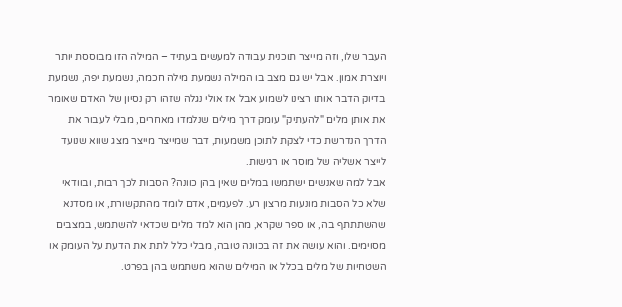העבר שלו, וזה מייצר תוכנית עבודה למעשים בעתיד – המילה הזו מבוססת יותר ויוצרת אמון. אבל יש גם מצב בו המילה נשמעת מילה חכמה, נשמעת יפה, נשמעת בדיוק הדבר אותו רצינו לשמוע אבל אז אולי נגלה שזהו רק נסיון של האדם שאומר את אותן מלים "להעתיק" עומק דרך מילים שנלמדו מאחרים, מבלי לעבור את הדרך הנדרשת כדי לצקת לתוכן משמעות, דבר שמייצר מייצר מצג שווא שנועד לייצר אשליה של מוסר או רגישות.
אבל למה שאנשים ישתמשו במלים שאין בהן כוונה? הסבות לכך רבות, ובוודאי שלא כל הסבות מונעות מרצון רע. לפעמים, אדם לומד מהתקשורת, או מסדנא שהשתתתף בה, או ספר שקרא, מהן הוא למד מלים שכדאי להשתמש, במצבים מסוימים. והוא עושה את זה בכוונה טובה, מבלי כלל לתת את הדעת על העומק או השטחיות של מלים בכלל או המילים שהוא משתמש בהן בפרט.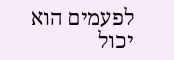לפעמים הוא יכול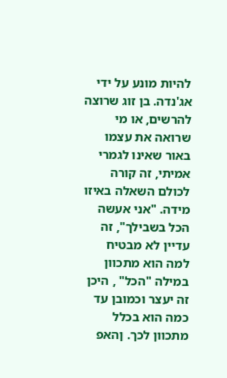להיות מונע על ידי אג'נדה. בן זוג שרוצה להרשים, או מי שרואה את עצמו באור שאינו לגמרי אמיתי, זה קורה לכולם השאלה באיזו מידה. "אני אעשה הכל בשבילך", זה עדיין לא מבטיח למה הוא מתכוון במילה "הכל" , היכן זה יעצר וכמובן עד כמה הוא בכלל מתכוון לכך. ןהאפ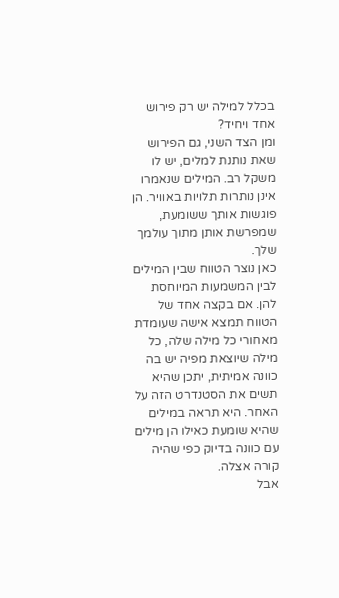בכלל למילה יש רק פירוש אחד ויחיד?
ומן הצד השני, גם הפירוש שאת נותנת למלים, יש לו משקל רב. המילים שנאמרו אינן נותרות תלויות באוויר. הן פוגשות אותך ששומעת, שמפרשת אותן מתוך עולמך שלך.
כאן נוצר הטווח שבין המילים לבין המשמעות המיוחסת להן. אם בקצה אחד של הטווח תמצא אישה שעומדת מאחורי כל מילה שלה, כל מילה שיוצאת מפיה יש בה כוונה אמיתית, יתכן שהיא תשים את הסטנדרט הזה על האחר. היא תראה במילים שהיא שומעת כאילו הן מילים עם כוונה בדיוק כפי שהיה קורה אצלה.
אבל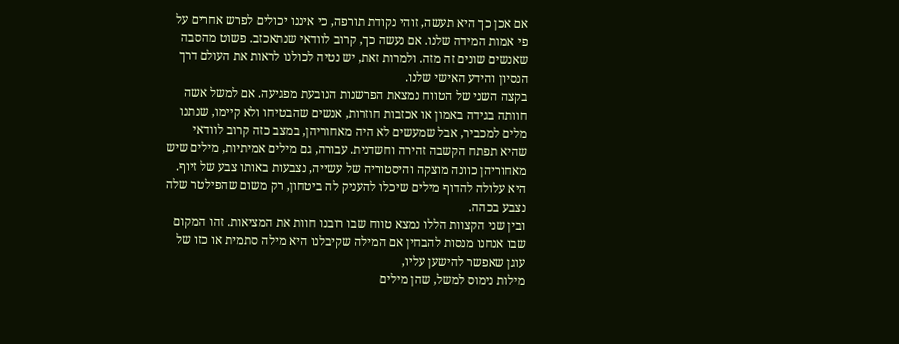אם אכן כך היא תעשה, זוהי נקודת תורפה, כי איננו יכולים לפרש אחרים על פי אמות המידה שלנו. אם נעשה כך, קרוב לוודאי שנתאכזב. פשוט מהסבה שאנשים שונים זה מזה. ולמרות זאת, יש נטיה לכולנו לראות את העולם דרך הנסיון והידע האישי שלנו.
בקצה השני של הטווח נמצאת הפרשנות הנובעת מפגיעה. אם למשל אשה חוותה בגידה באמון או אכזבות חוזרות, אנשים שהבטיחו ולא קיימו, שנתנו מלים למכביר, אבל שמעשים לא היה מאחוריהן, במצב כזה קרוב לוודאי שהיא תפתח הקשבה זהירה וחשדנית. עבורה, גם מילים אמיתיות, מילים שיש מאחוריהן כוונה מוצקה והיסטוריה של עשייה, נצבעות באותו צבע של זיוף. היא עלולה להדוף מילים שיכלו להעניק לה ביטחון, רק משום שהפילטר שלה נצבע בכהה.
ובין שני הקצוות הללו נמצא טווח שבו רובנו חוות את המציאות. זהו המקום שבו אנחנו מנסות להבחין אם המילה שקיבלנו היא מילה סתמית או כזו של עוגן שאפשר להישען עליו,
מילות נימוס למשל, שהן מילים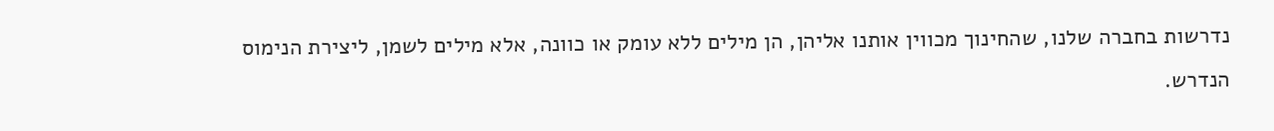נדרשות בחברה שלנו, שהחינוך מכווין אותנו אליהן, הן מילים ללא עומק או כוונה, אלא מילים לשמן, ליצירת הנימוס הנדרש.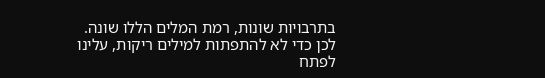בתרבויות שונות, רמת המלים הללו שונה.
לכן כדי לא להתפתות למילים ריקות, עלינו לפתח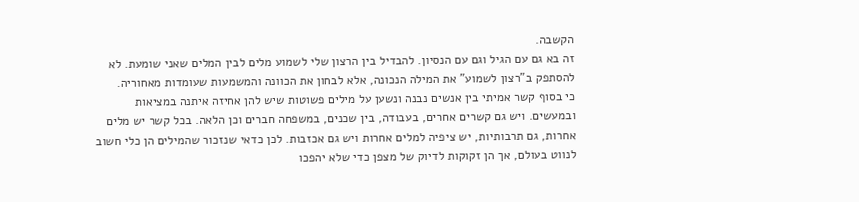הקשבה.
זה בא גם עם הגיל וגם עם הנסיון. להבדיל בין הרצון שלי לשמוע מלים לבין המלים שאני שומעת. לא להסתפק ב"רצון לשמוע" את המילה הנכונה, אלא לבחון את הכוונה והמשמעות שעומדות מאחוריה.
כי בסוף קשר אמיתי בין אנשים נבנה ונשען על מילים פשוטות שיש להן אחיזה איתנה במציאות ובמעשים. ויש גם קשרים אחרים, בעבודה, בין שכנים, במשפחה חברים וכן הלאה. בכל קשר יש מלים אחרות, גם תרבותיות, יש ציפיה למלים אחרות ויש גם אכזבות. לכן כדאי שנזכור שהמילים הן כלי חשוב לנווט בעולם, אך הן זקוקות לדיוק של מצפן כדי שלא יהפכו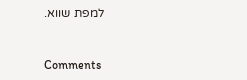למפת שווא.



Comments